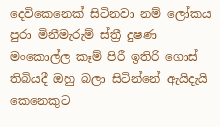දෙවිකෙනෙක් සිටිනවා නම් ලෝකය පුරා මිනීමැරුම් ස්ත්‍රී දුෂණ මංකොල්ල කෑම් පිරී ඉතිරි ගොස් තිබියදී ඔහු බලා සිටින්නේ ඇයිදැයි කෙනෙකුට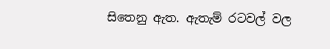සිතෙනු ඇත. ඇතැම් රටවල් වල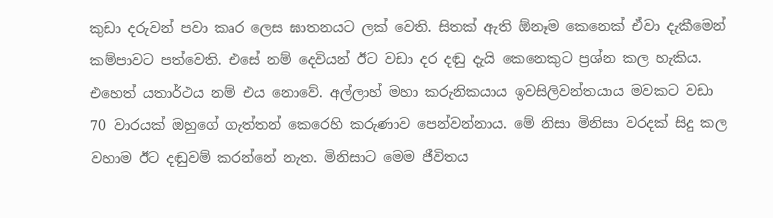කුඩා දරුවන් පවා කෘර ලෙස ඝාතනයට ලක් වෙති. සිතක් ඇති ඕනෑම කෙනෙක් ඒවා දැකීමෙන් කම්පාවට පත්වෙති. එසේ නම් දෙවියන් ඊට වඩා දර දඬු දැයි කෙනෙකුට ප්‍රශ්න කල හැකිය. එහෙත් යතාර්ථය නම් එය නොවේ. අල්ලාහ් මහා කරුනිකයාය ඉවසිලිවන්තයාය මවකට වඩා 70 වාරයක් ඔහුගේ ගැත්තන් කෙරෙහි කරුණාව පෙන්වන්නාය. මේ නිසා මිනිසා වරදක් සිදු කල වහාම ඊට දඬුවම් කරන්නේ නැත. මිනිසාට මෙම ජීවිතය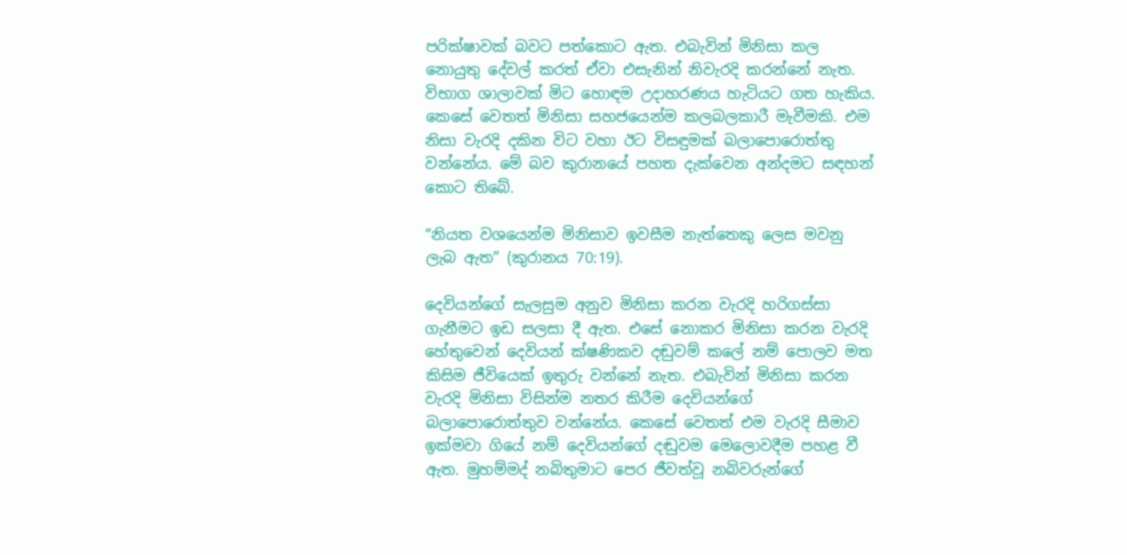පරික්ෂාවක් බවට පත්කොට ඇත. එබැවින් මිනිසා කල නොයුතු දේවල් කරත් ඒවා එසැනින් නිවැරදි කරන්නේ නැත. විභාග ශාලාවක් මිට හොඳම උදාහරණය හැටියට ගත හැකිය. කෙසේ වෙතත් මිනිසා සහජයෙන්ම කලබලකාරී මැවීමකි. එම නිසා වැරදි දකින විට වහා ඊට විසඳුමක් බලාපොරොත්තු වන්නේය. මේ බව කුරානයේ පහත දැක්වෙන අන්දමට සඳහන් කොට තිබේ.

“නියත වශයෙන්ම මිනිසාව ඉවසීම නැත්තෙකු ලෙස මවනු ලැබ ඇත” (කුරානය 70:19).

දෙවියන්ගේ සැලසුම අනුව මිනිසා කරන වැරදි හරිගස්සා ගැනීමට ඉඩ සලසා දී ඇත. එසේ නොකර මිනිසා කරන වැරදි හේතුවෙන් දෙවියන් ක්ෂණිකව දඬුවම් කලේ නම් පොලව මත කිසිම ජීවියෙක් ඉතුරු වන්නේ නැත. එබැවින් මිනිසා කරන වැරදි මිනිසා විසින්ම නතර කිරීම දෙවියන්ගේ බලාපොරොත්තුව වන්නේය. කෙසේ වෙතත් එම වැරදි සීමාව ඉක්මවා ගියේ නම් දෙවියන්ගේ දඬුවම මෙලොවදීම පහළ වී ඇත. මුහම්මද් නබිතුමාට පෙර ජීවත්වූ නබිවරුන්ගේ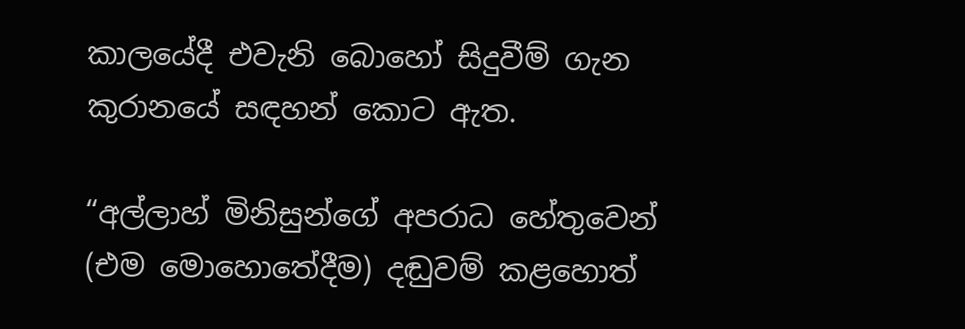කාලයේදී එවැනි බොහෝ සිදුවීම් ගැන කුරානයේ සඳහන් කොට ඇත.

“අල්ලාහ් මිනිසුන්ගේ අපරාධ හේතුවෙන් (එම මොහොතේදීම) දඬුවම් කළහොත්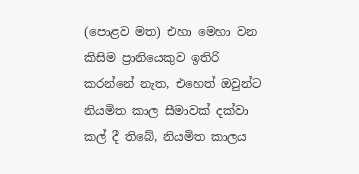(පොළව මත) එහා මෙහා වන කිසිම ප්‍රානියෙකුව ඉතිරි කරන්නේ නැත, එහෙත් ඔවුන්ට නියමිත කාල සීමාවක් දක්වා කල් දී තිබේ, නියමිත කාලය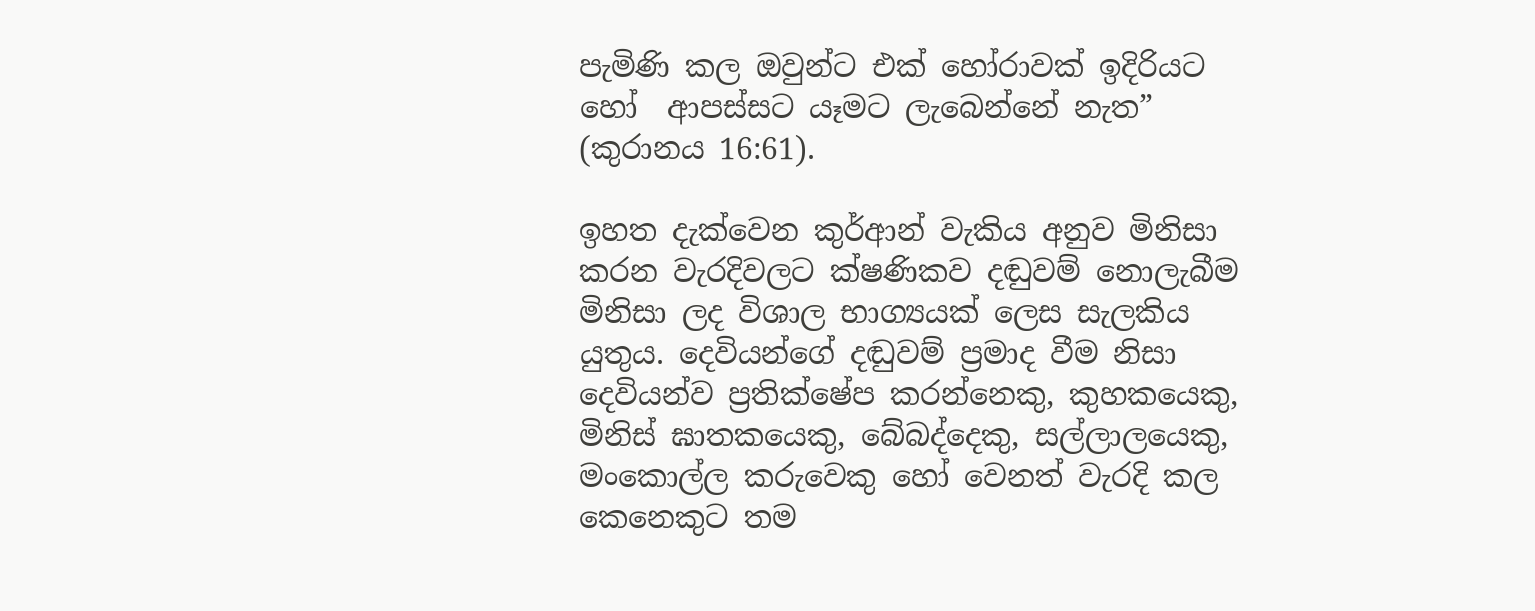පැමිණි කල ඔවුන්ට එක් හෝරාවක් ඉදිරියට හෝ  ආපස්සට යෑමට ලැබෙන්නේ නැත” (කුරානය 16:61).

ඉහත දැක්වෙන කුර්ආන් වැකිය අනුව මිනිසා කරන වැරදිවලට ක්ෂණිකව දඬුවම් නොලැබීම මිනිසා ලද විශාල භාග්‍යයක් ලෙස සැලකිය යුතුය. දෙවියන්ගේ දඬුවම් ප්‍රමාද වීම නිසා දෙවියන්ව ප්‍රතික්ෂේප කරන්නෙකු, කුහකයෙකු, මිනිස් ඝාතකයෙකු, බේබද්දෙකු, සල්ලාලයෙකු, මංකොල්ල කරුවෙකු හෝ වෙනත් වැරදි කල කෙනෙකුට තම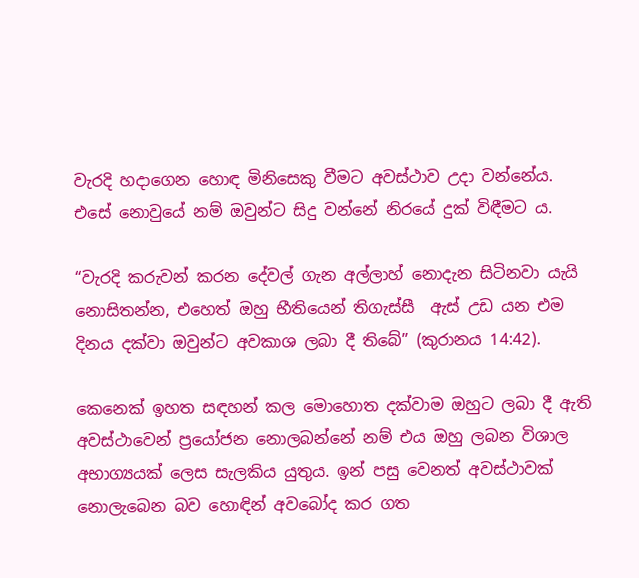වැරදි හදාගෙන හොඳ මිනිසෙකු වීමට අවස්ථාව උදා වන්නේය. එසේ නොවුයේ නම් ඔවුන්ට සිදු වන්නේ නිරයේ දුක් විඳීමට ය.

“වැරදි කරුවන් කරන දේවල් ගැන අල්ලාහ් නොදැන සිටිනවා යැයි නොසිතන්න, එහෙත් ඔහු භීතියෙන් තිගැස්සී  ඇස් උඩ යන එම දිනය දක්වා ඔවුන්ට අවකාශ ලබා දී තිබේ” (කුරානය 14:42).

කෙනෙක් ඉහත සඳහන් කල මොහොත දක්වාම ඔහුට ලබා දී ඇති අවස්ථාවෙන් ප්‍රයෝජන නොලබන්නේ නම් එය ඔහු ලබන විශාල අභාග්‍යයක් ලෙස සැලකිය යුතුය. ඉන් පසු වෙනත් අවස්ථාවක් නොලැබෙන බව හොඳින් අවබෝද කර ගත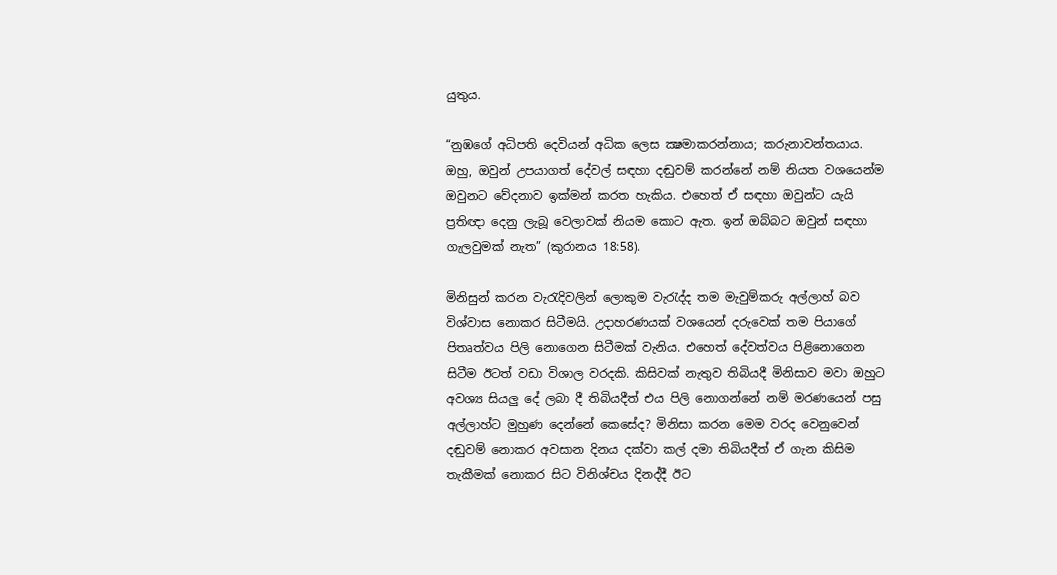යුතුය.

“නුඹගේ අධිපති දෙවියන් අධික ලෙස ක්‍ෂමාකරන්නාය; කරුනාවන්තයාය. ඔහු, ඔවුන් උපයාගත් දේවල් සඳහා දඬුවම් කරන්නේ නම් නියත වශයෙන්ම ඔවුනට වේදනාව ඉක්මන් කරත හැකිය. එහෙත් ඒ සඳහා ඔවුන්ට යැයි ප්‍රතිඥා දෙනු ලැබූ වෙලාවක් නියම කොට ඇත. ඉන් ඔබ්බට ඔවුන් සඳහා ගැලවුමක් නැත” (කුරානය 18:58).

මිනිසුන් කරන වැරැදිවලින් ලොකුම වැරැද්ද තම මැවුම්කරු අල්ලාහ් බව විශ්වාස නොකර සිටීමයි. උදාහරණයක් වශයෙන් දරුවෙක් තම පියාගේ පිතෘත්වය පිලි නොගෙන සිටීමක් වැනිය. එහෙත් දේවත්වය පිළිනොගෙන සිටීම ඊටත් වඩා විශාල වරදකි. කිසිවක් නැතුව තිබියදී මිනිසාව මවා ඔහුට අවශ්‍ය සියලු දේ ලබා දී තිබියදීත් එය පිලි නොගන්නේ නම් මරණයෙන් පසු අල්ලාහ්ට මුහුණ දෙන්නේ කෙසේද? මිනිසා කරන මෙම වරද වෙනුවෙන් දඬුවම් නොකර අවසාන දිනය දක්වා කල් දමා තිබියදීත් ඒ ගැන කිසිම තැකීමක් නොකර සිට විනිශ්චය දිනද්දී ඊට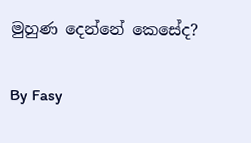මුහුණ දෙන්නේ කෙසේද?

By Fasy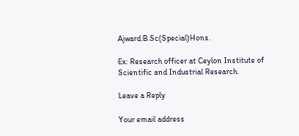Ajward.B.Sc(Special)Hons.

Ex: Research officer at Ceylon Institute of Scientific and Industrial Research.

Leave a Reply

Your email address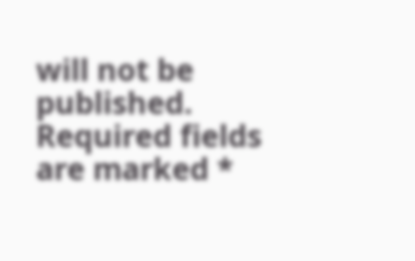will not be published. Required fields are marked *